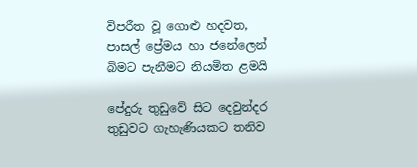විපරීත වූ ගොළු හදවත, පාසල් ප්‍රේමය හා ජනේලෙන් බිමට පැනීමට නියමිත ළමයි

පේදුරු තුඩුවේ සිට දෙවුන්දර තුඩුවට ගැහැණියකට තනිව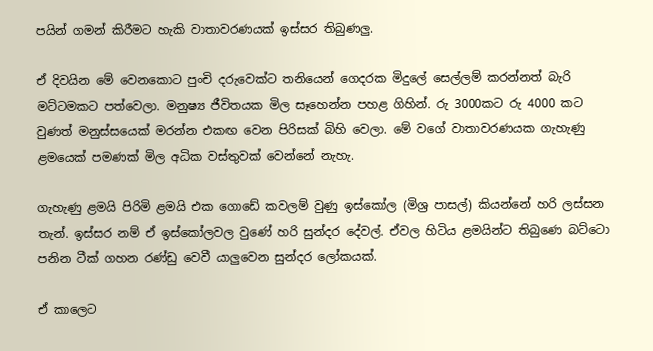පයින් ගමන් කිරීමට හැකි වාතාවරණයක් ඉස්සර තිබුණලු.

ඒ දිවයින මේ වෙනකොට පුංචි දරුවෙක්ට තනියෙන් ගෙදරක මිදුලේ සෙල්ලම් කරන්නත් බැරි මට්ටමකට පත්වෙලා. මනුෂ්‍ය ජීවිතයක මිල සෑහෙන්න පහළ ගිහින්. රු 3000කට රු 4000 කට වුණත් මනුස්සයෙක් මරන්න එකඟ වෙන පිරිසක් බිහි වෙලා. මේ වගේ වාතාවරණයක ගැහැණු ළමයෙක් පමණක් මිල අධික වස්තුවක් වෙන්නේ නැහැ.

ගැහැණු ළමයි පිරිමි ළමයි එක ගොඩේ කවලම් වුණු ඉස්කෝල (මිශ්‍ර පාසල්) කියන්නේ හරි ලස්සන තැන්. ඉස්සර නම් ඒ ඉස්කෝලවල වුණේ හරි සුන්දර දේවල්. ඒවල හිටිය ළමයින්ට තිබුණෙ බට්‍ටො පනින ටීක් ගහන රණ්ඩු වෙවී යාලුවෙන සුන්දර ලෝකයක්.

ඒ කාලෙට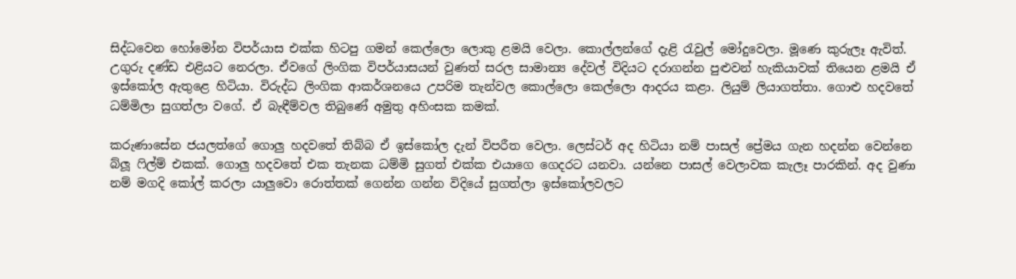සිද්ධවෙන හෝමෝන විපර්යාස එක්ක හිටපු ගමන් කෙල්ලො ලොකු ළමයි වෙලා. කොල්ලන්ගේ දැළි රැවුල් මෝදුවෙලා. මූණෙ කුරුලෑ ඇවිත්. උගුරු දණ්ඩ එළියට නෙරලා. ඒවගේ ලිංගික විපර්යාසයන් වුණත් සරල සාමාන්‍ය දේවල් විදියට දරාගන්න පුළුවන් හැකියාවක් තියෙන ළමයි ඒ ඉස්කෝල ඇතුළෙ හිටියා. විරුද්ධ ලිංගික ආකර්ශනයෙ උපරිම තැන්වල කොල්ලො කෙල්ලො ආදරය කළා. ලියුම් ලියාගත්‍තා. ගොළු හදවතේ ධම්මිලා සුගත්ලා වගේ. ඒ බැඳීම්වල තිබුණේ අමුතු අහිංසක කමක්.

කරුණාසේන ජයලත්ගේ ගොලු හදවතේ තිබ්බ ඒ ඉස්කෝල දැන් විපරීත වෙලා. ලෙස්ටර් අද හිටියා නම් පාසල් ප්‍රේමය ගැන හදන්න වෙන්නෙ බ්ලූ ෆිල්ම් එකක්. ගොලු හදවතේ එක තැනක ධම්මි සුගත් එක්ක එයාගෙ ගෙදරට යනවා. යන්නෙ පාසල් වෙලාවක කැලෑ පාරකින්. අද වුණා නම් මගදි කෝල් කරලා යාලුවො රොත්තක් ගෙන්න ගන්න විදියේ සුගත්ලා ඉස්කෝලවලට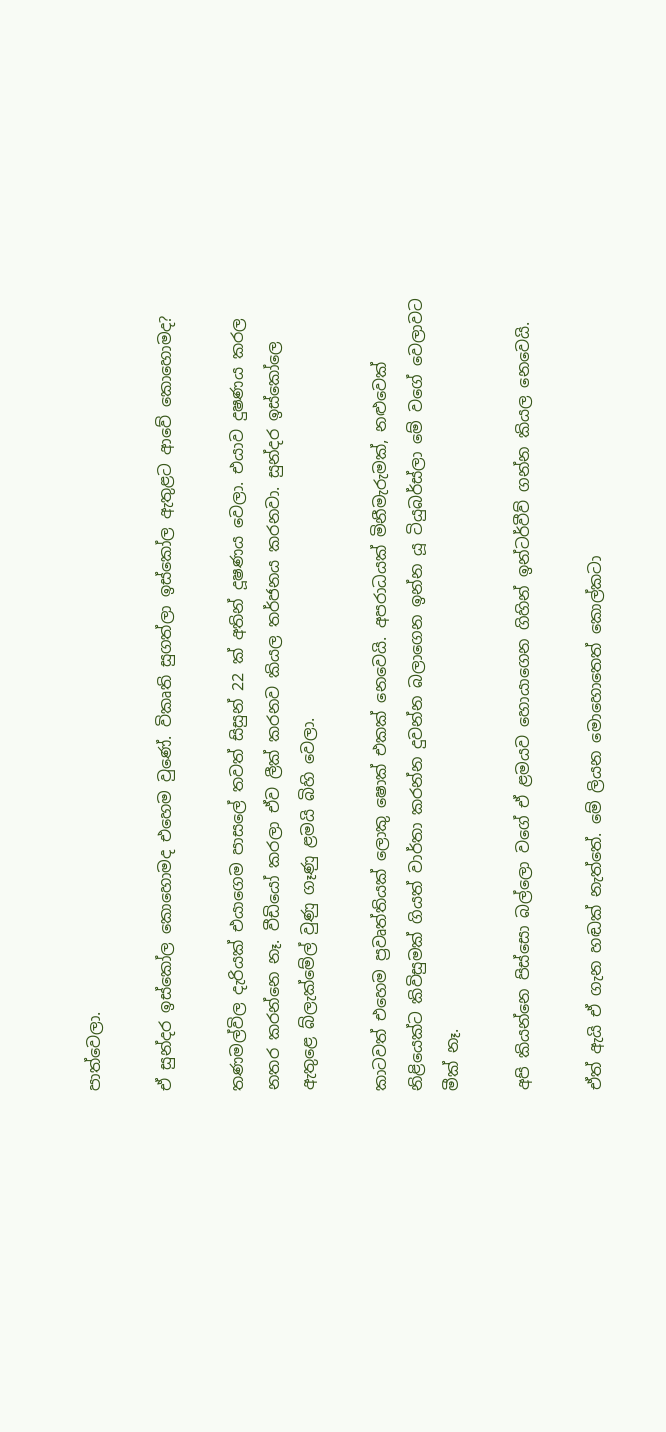පාත්වෙලා.

ඒ සුන්දර ඉස්කෝල කොහොමද එහෙම වුණේ. විකෘති සුගත්ලා ඉස්කෝල ඇතුළට ආවේ කොහොමද?

තණමල්විල දැරියක් එයාගෙම පාසලේ තවත් සිසුන් 22 ක් අතින් දූෂණය වෙලා. එයාව දුෂණය කරල නතර කරන්නෙ නෑ. වීඩියෝ කරලා ඒව ලීක් කරනව කියල තර්ජනය කරනවා. සුන්දර ඉස්කෝලෙ ඇතුළෙ බ්ලැක්මේල් වුණු ගෑණු ළමයි බිහි වෙලා.

කාටවත් එහෙම ප්‍රවෘත්තියක් ලොකු ෂොක් එකක් නෙවෙයි. අපරාධයක් මිනීමැරුමක්, නළුවෙක් නිළියෙක්ට කිවිසුමක් ගියත් වාර්තා කරන්න දුවන්න බලාගෙන ඉන්න යූ ටියුබර්ස්ලා මේ වගේ වෙලාවට මීක් නෑ.

අපි කියන්නෙ පිස්සො බල්ලො වගේ ඒ ළමයව හොයාගෙන ගිහින් ඉන්ටර්වීව් ගන්න කියල නෙවෙයි.

ඒත් ඇයි ඒ ගැන හඬක් නැත්තේ. මේ ලියන මොහොතෙත් කොල්කටා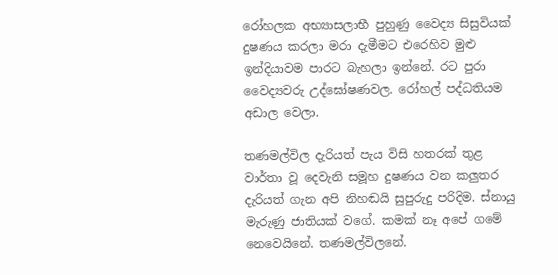රෝහලක අභ්‍යාසලාභී පුහුණු වෛද්‍ය සිසුවියක් දුෂණය කරලා මරා දැමීමට එරෙහිව මුළු ඉන්දියාවම පාරට බැහලා ඉන්නේ. රට පුරා වෛද්‍යවරු උද්ඝෝෂණවල. රෝහල් පද්ධතියම අඩාල වෙලා.

තණමල්විල දැරියත් පැය විසි හතරක් තුළ වාර්තා වූ දෙවැනි සමූහ දුෂණය වන කලුතර දැරියත් ගැන අපි නිහඬයි සුපුරුදු පරිදිම. ස්නායු මැරුණු ජාතියක් වගේ. කමක් නෑ අපේ ගමේ නෙවෙයිනේ. තණමල්විලනේ.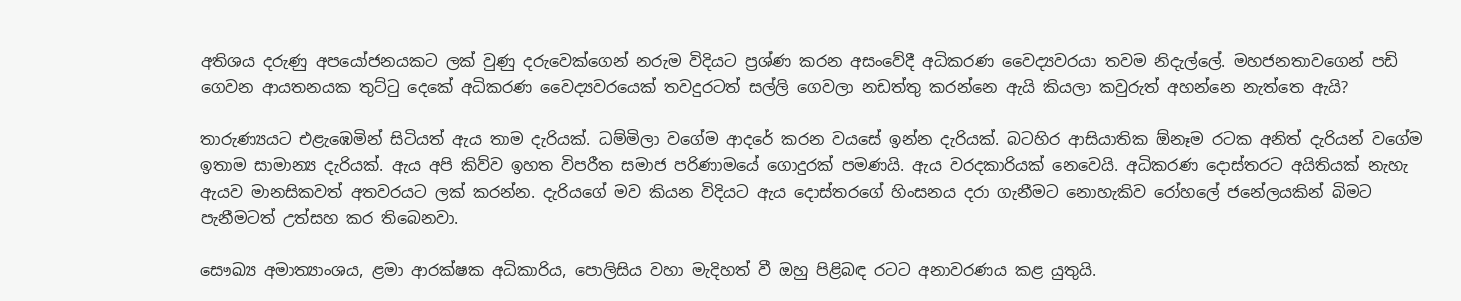අතිශය දරුණු අපයෝජනයකට ලක් වුණු දරුවෙක්ගෙන් නරුම විදියට ප්‍රශ්ණ කරන අසංවේදී අධිකරණ වෛද්‍යවරයා තවම නිදැල්ලේ. මහජනතාවගෙන් පඩි ගෙවන ආයතනයක තුට්ටු දෙකේ අධිකරණ වෛද්‍යවරයෙක් තවදුරටත් සල්ලි ගෙවලා නඩත්‍තු කරන්නෙ ඇයි කියලා කවුරුත් අහන්නෙ නැත්‍තෙ ඇයි?

තාරුණ්‍යයට එළැඹෙමින් සිටියත් ඇය තාම දැරියක්. ධම්මිලා වගේම ආදරේ කරන වයසේ ඉන්න දැරියක්. බටහිර ආසියාතික ඕනෑම රටක අනිත් දැරියන් වගේම ඉතාම සාමාන්‍ය දැරියක්. ඇය අපි කිව්ව ඉහත විපරීත සමාජ පරිණාමයේ ගොදුරක් පමණයි. ඇය වරදකාරියක් නෙවෙයි. අධිකරණ දොස්තරට අයිතියක් නැහැ ඇයව මානසිකවත් අතවරයට ලක් කරන්න. දැරියගේ මව කියන විදියට ඇය දොස්තරගේ හිංසනය දරා ගැනීමට නොහැකිව රෝහලේ ජනේලයකින් බිමට පැනීමටත් උත්සහ කර තිබෙනවා.

සෞඛ්‍ය අමාත්‍යාංශය, ළමා ආරක්ෂක අධිකාරිය, පොලිසිය වහා මැදිහත් වී ඔහු පිළිබඳ රටට අනාවරණය කළ යුතුයි.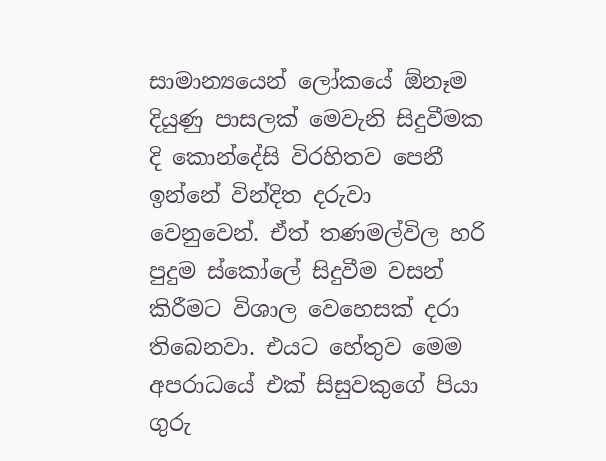සාමාන්‍යයෙන් ලෝකයේ ඕනෑම දියුණු පාසලක් මෙවැනි සිදුවීමක දි කොන්දේසි විරහිතව පෙනී ඉන්නේ වින්දිත දරුවා වෙනුවෙන්. ඒත් තණමල්විල හරි පුදුම ස්කෝලේ සිදුවීම වසන් කිරීමට විශාල වෙහෙසක් දරා තිබෙනවා. එයට හේතුව මෙම අපරාධයේ එක් සිසුවකුගේ පියා ගුරු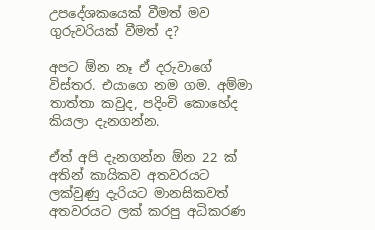උපදේශකයෙක් වීමත් මව ගුරුවරියක් වීමත් ද?

අපට ඕන නෑ ඒ දරුවාගේ විස්තර. එයාගෙ නම ගම. අම්මා තාත්තා කවුද, පදිංචි කොහේද කියලා දැනගන්න.

ඒත් අපි දැනගන්න ඕන 22 ක් අතින් කායිකව අතවරයට ලක්වුණු දැරියට මානසිකවත් අතවරයට ලක් කරපු අධිකරණ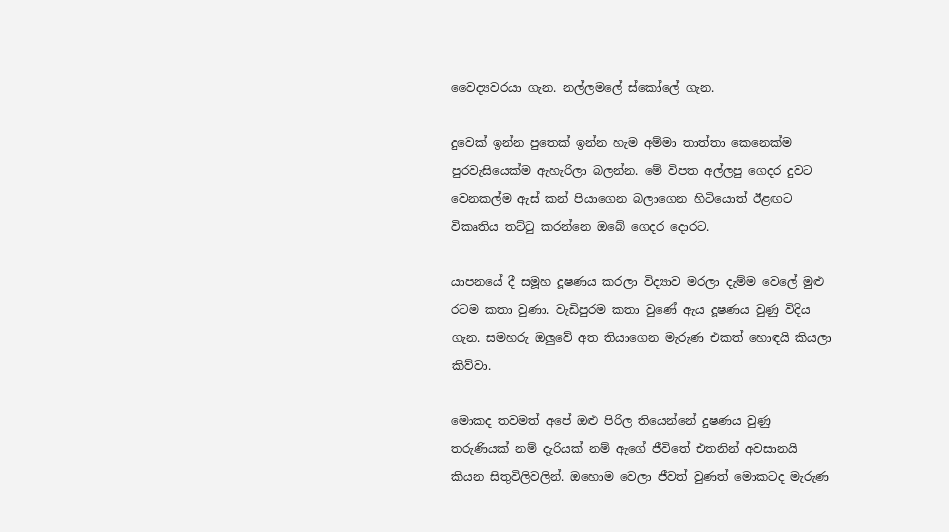වෛද්‍යවරයා ගැන. නල්ලමලේ ස්කෝලේ ගැන.

දුවෙක් ඉන්න පුතෙක් ඉන්න හැම අම්මා තාත්‍තා කෙනෙක්ම පුරවැසියෙක්ම ඇහැරිලා බලන්න. මේ විපත අල්ලපු ගෙදර දුවට වෙනකල්ම ඇස් කන් පියාගෙන බලාගෙන හිටියොත් ඊළඟට විකෘතිය තට්ටු කරන්නෙ ඔබේ ගෙදර දොරට.

යාපනයේ දී සමූහ දූෂණය කරලා විද්‍යාව මරලා දැම්ම වෙලේ මුළු රටම කතා වුණා. වැඩිපුරම කතා වුණේ ඇය දූෂණය වුණු විදිය ගැන. සමහරු ඔලුවේ අත තියාගෙන මැරුණ එකත් හොඳයි කියලා කිව්වා.

මොකද තවමත් අපේ ඔළු පිරිල තියෙන්නේ දුෂණය වුණු තරුණියක් නම් දැරියක් නම් ඇගේ ජීවිතේ එතනින් අවසානයි කියන සිතුවිලිවලින්. ඔහොම වෙලා ජීවත් වුණත් මොකටද මැරුණ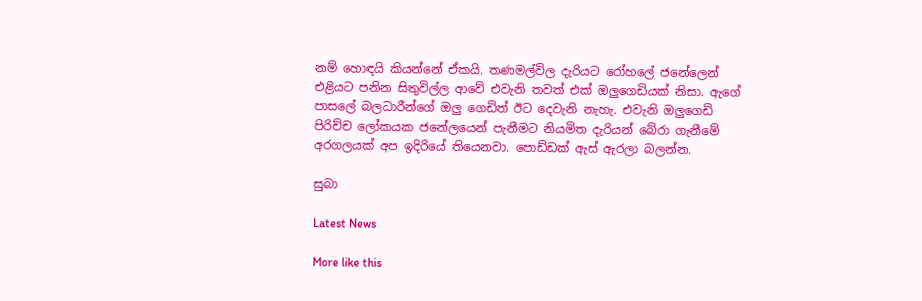නම් හොඳයි කියන්නේ ඒකයි. තණමල්විල දැරියට රෝහලේ ජනේලෙන් එළියට පනින සිතුවිල්ල ආවේ එවැනි තවත් එක් ඔලුගෙඩියක් නිසා. ඇගේ පාසලේ බලධාරීන්ගේ ඔලු ගෙඩිත් ඊට දෙවැනි නැහැ. එවැනි ඔලුගෙඩි පිරිච්ච ලෝකයක ජනේලයෙන් පැනීමට නියමිත දැරියන් බේරා ගැනීමේ අරගලයක් අප ඉදිරියේ තියෙනවා. පොඩ්ඩක් ඇස් ඇරලා බලන්න.

සුබා

Latest News

More like this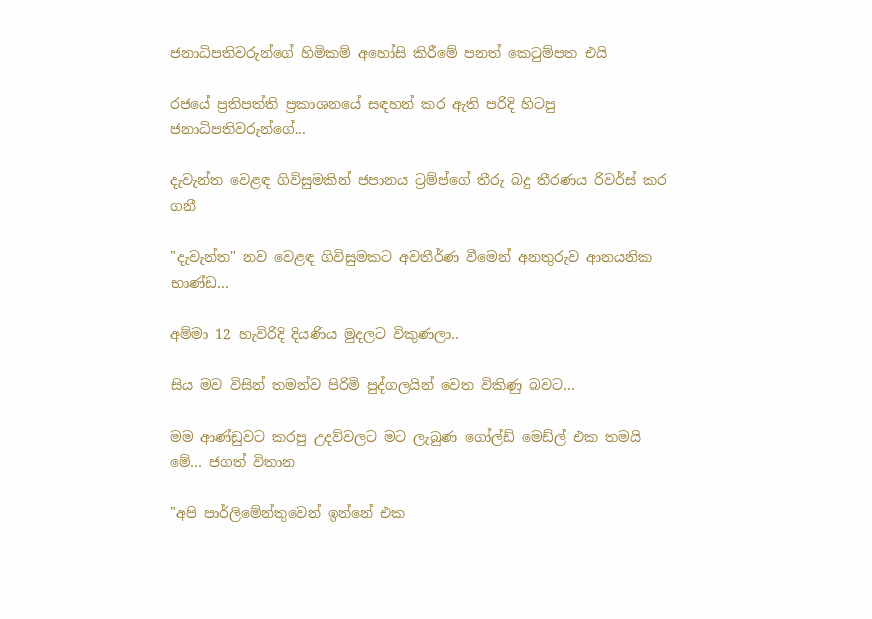ජනාධිපතිවරුන්ගේ හිමිකම් අහෝසි කිරීමේ පනත් කෙටුම්පත එයි

රජයේ ප්‍රතිපත්ති ප්‍රකාශනයේ සඳහන් කර ඇති පරිදි හිටපු ජනාධිපතිවරුන්ගේ...

දැවැන්ත වෙළඳ ගිවිසුමකින් ජපානය ට්‍රම්ප්ගේ තීරු බදු තීරණය රිවර්ස් කර ගනී

"දැවැන්ත" නව වෙළඳ ගිවිසුමකට අවතීර්ණ වීමෙන් අනතුරුව ආනයනික භාණ්ඩ...

අම්මා 12 හැවිරිදි දියණිය මුදලට විකුණලා..

සිය මව විසින් තමන්ව පිරිමි පුද්ගලයින් වෙත විකිණු බවට...

මම ආණ්ඩුවට කරපු උදව්වලට මට ලැබුණ ගෝල්ඩ් මෙඩ්ල් එක තමයි මේ… ජගත් විතාන

"අපි පාර්ලිමේන්තුවෙන් ඉන්නේ එක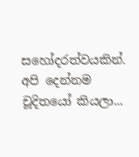සහෝදරත්වයකින්. අපි දෙන්නම චූදිතයෝ කියලා...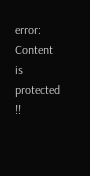error: Content is protected !!